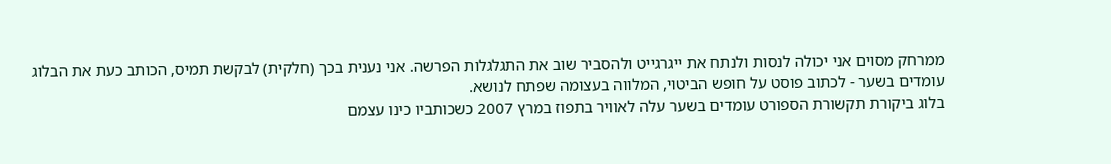ממרחק מסוים אני יכולה לנסות ולנתח את ייגרגייט ולהסביר שוב את התגלגלות הפרשה. אני נענית בכך (חלקית) לבקשת תמיס, הכותב כעת את הבלוג עומדים בשער - לכתוב פוסט על חופש הביטוי, המלווה בעצומה שפתח לנושא.
בלוג ביקורת תקשורת הספורט עומדים בשער עלה לאוויר בתפוז במרץ 2007 כשכותביו כינו עצמם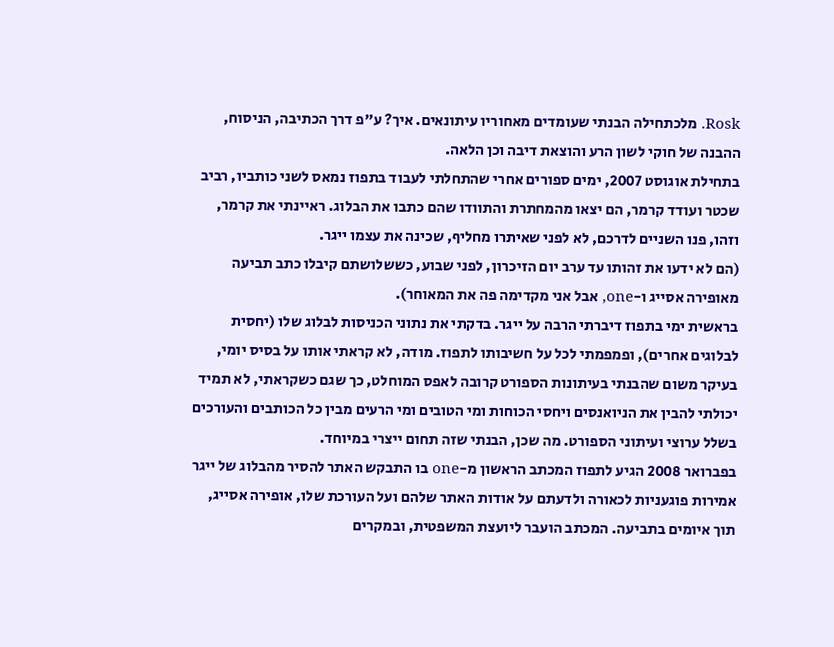Rosk. מלכתחילה הבנתי שעומדים מאחוריו עיתונאים. איך? ע"פ דרך הכתיבה, הניסוח, ההבנה של חוקי לשון הרע והוצאת דיבה וכן הלאה.
בתחילת אוגוסט 2007, ימים ספורים אחרי שהתחלתי לעבוד בתפוז נמאס לשני כותביו, רביב שכטר ועודד קרמר, הם יצאו מהמחתרת והתוודו שהם כתבו את הבלוג. ראיינתי את קרמר, וזהו, פנו השניים לדרכם, לא לפני שאיתרו מחליף, שכינה את עצמו ייגר.
(הם לא ידעו את זהותו עד ערב יום הזיכרון, לפני שבוע, כששלושתם קיבלו כתב תביעה מאופירה אסייג ו-one, אבל אני מקדימה פה את המאוחר).
בראשית ימי בתפוז דיברתי הרבה על ייגר. בדקתי את נתוני הכניסות לבלוג שלו (יחסית לבלוגים אחרים), ופמפמתי לכל על חשיבותו לתפוז. מודה, לא קראתי אותו על בסיס יומי, בעיקר משום שהבנתי בעיתונות הספורט קרובה לאפס המוחלט, כך שגם כשקראתי, לא תמיד יכולתי להבין את הניואנסים ויחסי הכוחות ומי הטובים ומי הרעים מבין כל הכותבים והעורכים בשלל ערוצי ועיתוני הספורט. מה שכן, הבנתי שזה תחום ייצרי במיוחד.
בפברואר 2008 הגיע לתפוז המכתב הראשון מ-one בו התבקש האתר להסיר מהבלוג של ייגר אמירות פוגעניות לכאורה ולדעתם על אודות האתר שלהם ועל העורכת שלו, אופירה אסייג, תוך איומים בתביעה. המכתב הועבר ליועצת המשפטית, ובמקרים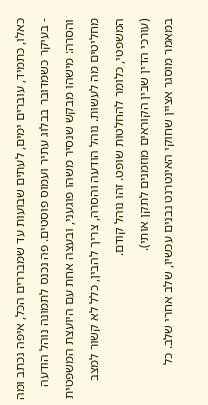כאלו, כתמיד, עוברים ימים, לעתים שבועות עד שמבררים הכל, איפה נכתב ומה - בעיקר כשמדובר בבלוג עתיר ועמוס פוסטים. פה נכנס לתמונה נוהל הודעה והסרה: מישהו מבקש שנסיר משהו פוגעני, ובעצה אחת עם היועצת המשפטית מחליטים מה לעשות. נוהל הודעה והסרה, צריך להבין, כלל לא קשור למצב המשפטי, כלומר להחלטות שופט. זהו נוהל קודם.
(עורכי הדין שבין הקוראים מוזמנים לתקן אותי).
במאמר מוסגר אציין שחוקי האינטרנט נבנים עכשיו, שלב אחרי שלב. כל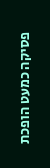פסיקה כמעט הופכת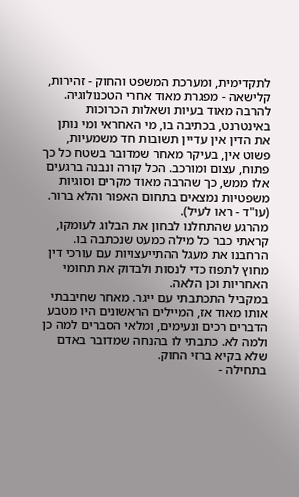לתקדימית, ומערכת המשפט והחוק - זהירות, קלישאה - מפגרת מאוד אחרי הטכנולוגיה. להרבה מאוד בעיות ושאלות הכרוכות באינטרנט, בכתיבה בו, מי האחראי ומי נותן את הדין אין עדיין תשובות חד משמעיות, פשוט אין, בעיקר מאחר שמדובר בשטח כל כך פתוח, עצום ומורכב. הכל קורה ונבנה ברגעים אלו ממש, כך שהרבה מאוד מקרים וסוגיות משפטיות נמצאים בתחום האפור והלא ברור.
(עו"ד - ראו לעיל).
מהרגע שהתחלנו לבחון את הבלוג לעומקו, קראתי כבר כל מילה כמעט שנכתבה בו. הרחבנו את מעגל ההתייעצויות עם עורכי דין מחוץ לתפוז כדי לנסות ולבדוק את תחומי האחריות וכן הלאה.
במקביל התכתבתי עם ייגר. מאחר שחיבבתי אותו מאוד אז, המיילים הראשונים היו מטבע הדברים רכים ונעימים, ומלאי הסברים למה כן ולמה לא. כתבתי לו בהנחה שמדובר באדם שלא בקיא ברזי החוק.
בתחילה -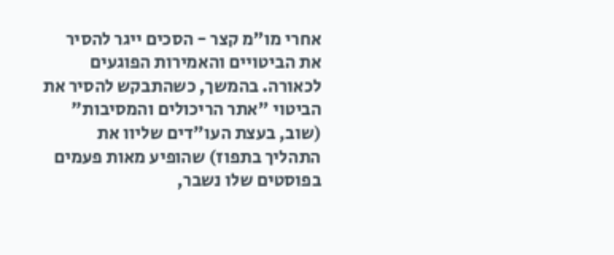אחרי מו"מ קצר - הסכים ייגר להסיר את הביטויים והאמירות הפוגעים לכאורה. בהמשך, כשהתבקש להסיר את הביטוי "אתר הריכולים והמסיבות" (שוב, בעצת העו"דים שליוו את התהליך בתפוז) שהופיע מאות פעמים בפוסטים שלו נשבר,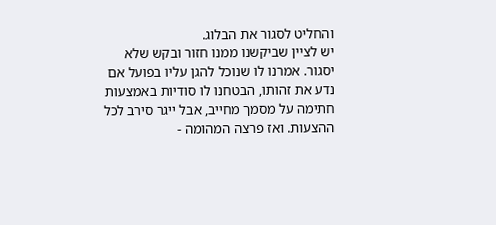והחליט לסגור את הבלוג.
יש לציין שביקשנו ממנו חזור ובקש שלא יסגור. אמרנו לו שנוכל להגן עליו בפועל אם נדע את זהותו, הבטחנו לו סודיות באמצעות חתימה על מסמך מחייב, אבל ייגר סירב לכל ההצעות. ואז פרצה המהומה -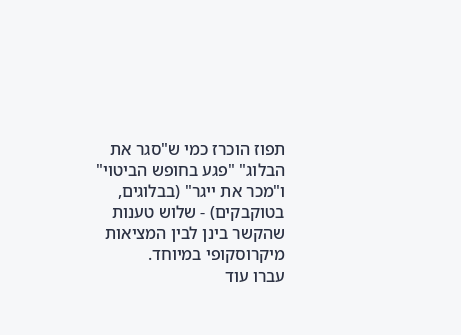תפוז הוכרז כמי ש"סגר את הבלוג" "פגע בחופש הביטוי" ו"מכר את ייגר" (בבלוגים, בטוקבקים) - שלוש טענות שהקשר בינן לבין המציאות מיקרוסקופי במיוחד.
עברו עוד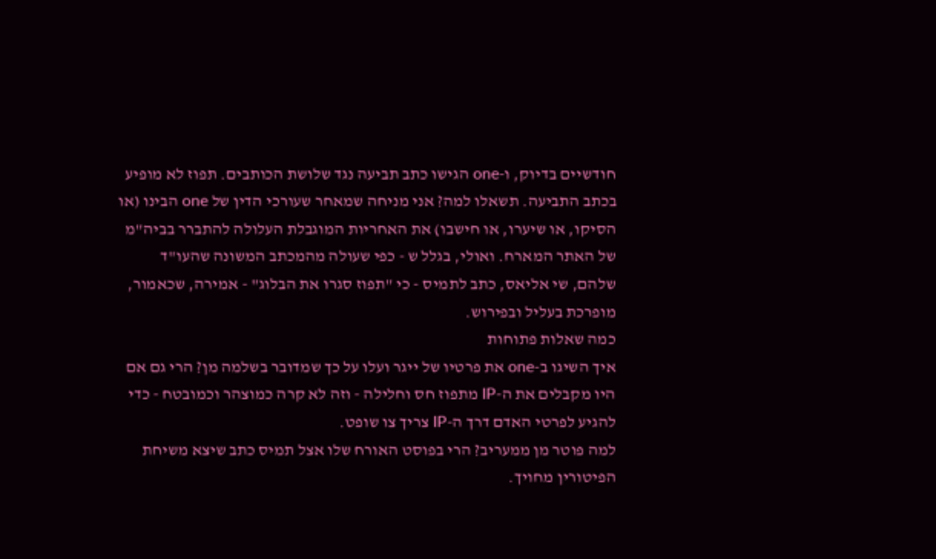חודשיים בדיוק, ו-one הגישו כתב תביעה נגד שלושת הכותבים. תפוז לא מופיע בכתב התביעה. תשאלו למה? אני מניחה שמאחר שעורכי הדין של one הבינו (או הסיקו, או שיערו, או חישבו) את האחריות המוגבלת העלולה להתברר בביה"מ של האתר המארח. ואולי, בגלל ש - כפי שעולה מהמכתב המשונה שהעו"ד שלהם, שי אליאס, כתב לתמיס - כי "תפוז סגרו את הבלוג" - אמירה, שכאמור, מופרכת בעליל ובפירוש.
כמה שאלות פתוחות
איך השיגו ב-one את פרטיו של ייגר ועלו על כך שמדובר בשלמה מן? הרי גם אם היו מקבלים את ה-IP מתפוז חס וחלילה - וזה לא קרה כמוצהר וכמובטח - כדי להגיע לפרטי האדם דרך ה-IP צריך צו שופט.
למה פוטר מן ממעריב? הרי בפוסט האורח שלו אצל תמיס כתב שיצא משיחת הפיטורין מחויך.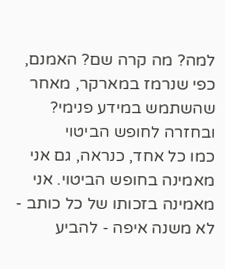למה? מה קרה שם? האמנם, כפי שנרמז במארקר, מאחר שהשתמש במידע פנימי?
ובחזרה לחופש הביטוי
כמו כל אחד, כנראה, גם אני מאמינה בחופש הביטוי. אני מאמינה בזכותו של כל כותב - לא משנה איפה - להביע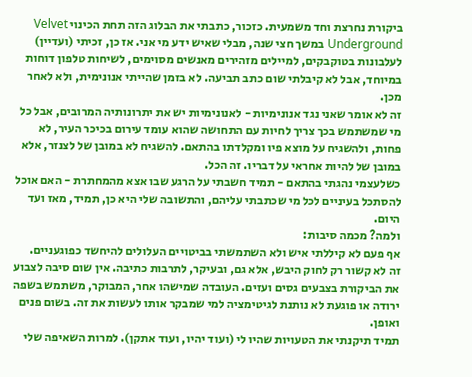ביקורת נחרצת וחד משמעית. כזכור, כתבתי את הבלוג הזה תחת הכינוי Velvet Underground במשך חצי שנה, מבלי שאיש ידע מי אני. אז כן, זכיתי (ועדיין) לעלבונות בטוקבקים, למיילים מזהירים מאנשים מסוימים, לשיחות טלפון דוחות במיוחד, אבל לא קיבלתי שום כתב תביעה. לא בזמן שהייתי אנונימית, ולא לאחר מכן.
זה לא אומר שאני נגד אנונימיות - לאנונימיות יש את יתרונותיה המרובים, אבל כל מי שמשתמש בכך צריך לחיות עם התחושה שהוא עומד עירום בכיכר העיר, לא פחות, ולהשגיח על מוצא פיו ומקלדתו בהתאם. להשגיח לא במובן של לצנזר, אלא במובן של להיות אחראי על דבריו. זה הכל.
כשלעצמי נהגתי בהתאם - תמיד חשבתי על הרגע שבו אצא מהמחתרת - האם אוכל להסתכל בעיניים לכל מי שכתבתי עליהם, והתשובה שלי היא כן, תמיד, מאז ועד היום.
ולמה? מכמה סיבות:
אף פעם לא קיללתי איש ולא השתמשתי בביטויים העלולים להיחשד כפוגעניים.
זה לא קשור רק לחוק היבש, אלא גם, ובעיקר, לתרבות כתיבה. אין שום סיבה לצבוע את הביקורת בצבעים גסים ועזים. העובדה שמישהו אחר, המבוקר, משתמש בשפה ירודה או פוגעת לא נותנת לגיטימציה למי שמבקר אותו לעשות את זה. בשום פנים ואופן.
תמיד תיקנתי את הטעויות שהיו לי (ועוד יהיו, ועוד אתקן). למרות השאיפה שלי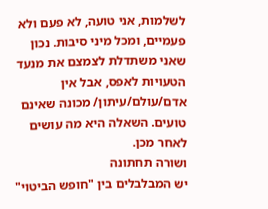לשלמות, אני טועה, לא פעם ולא פעמיים, ומכל מיני סיבות. נכון שאני משתדלת לצמצם את מנעד הטעויות לאפס, אבל אין אדם/עולם/עיתון/ מכונה שאינם טועים. השאלה היא מה עושים לאחר מכן.
ושורה תחתונה
יש המבלבלים בין "חופש הביטוי"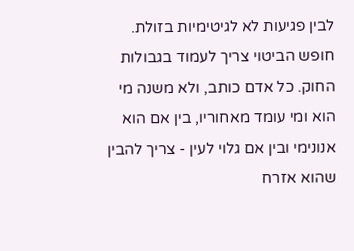לבין פגיעות לא לגיטימיות בזולת. חופש הביטוי צריך לעמוד בגבולות החוק. כל אדם כותב, ולא משנה מי הוא ומי עומד מאחוריו, בין אם הוא אנונימי ובין אם גלוי לעין - צריך להבין שהוא אזרח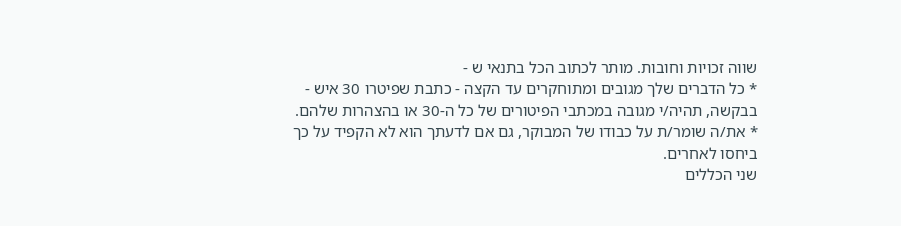שווה זכויות וחובות. מותר לכתוב הכל בתנאי ש -
* כל הדברים שלך מגובים ומתוחקרים עד הקצה - כתבת שפיטרו 30 איש - בבקשה, תהיה/י מגובה במכתבי הפיטורים של כל ה-30 או בהצהרות שלהם.
* את/ה שומר/ת על כבודו של המבוקר, גם אם לדעתך הוא לא הקפיד על כך ביחסו לאחרים.
שני הכללים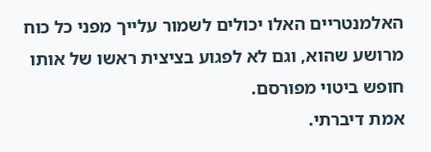האלמנטריים האלו יכולים לשמור עלייך מפני כל כוח מרושע שהוא, וגם לא לפגוע בציצית ראשו של אותו חופש ביטוי מפורסם.
אמת דיברתי.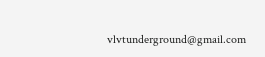vlvtunderground@gmail.com